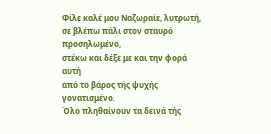Φίλε καλέ μου Ναζωραίε, λυτρωτή,
σε βλέπω πάλι στον σταυρό προσηλωμένο,
στέκω και δέξε με και την φορά αυτή
από το βάρος τής ψυχής γονατισμένο.
Όλο πληθαίνουν τα δεινά τής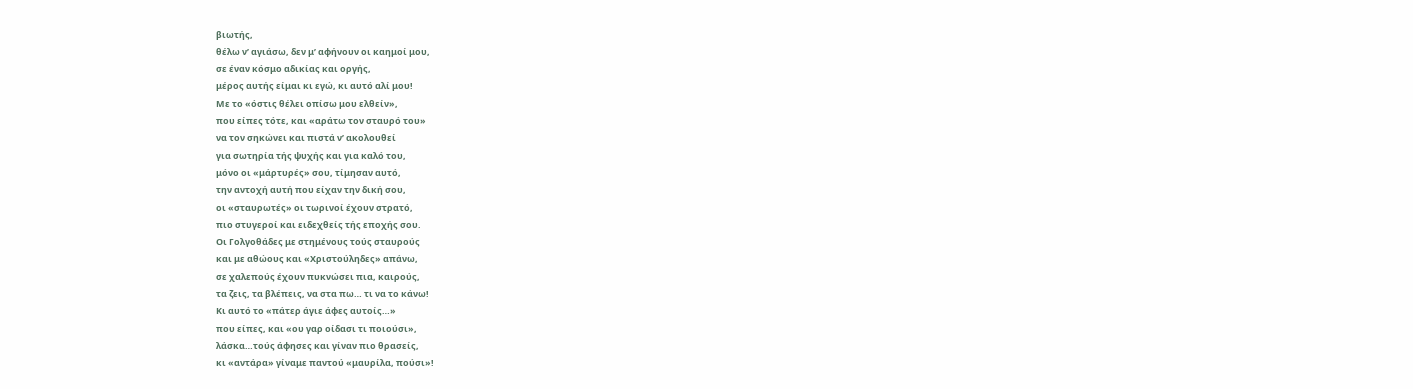βιωτής,
θέλω ν’ αγιάσω, δεν μ’ αφήνουν οι καημοί μου,
σε έναν κόσμο αδικίας και οργής,
μέρος αυτής είμαι κι εγώ, κι αυτό αλί μου!
Με το «όστις θέλει οπίσω μου ελθείν»,
που είπες τότε, και «αράτω τον σταυρό του»
να τον σηκώνει και πιστά ν’ ακολουθεί
για σωτηρία τής ψυχής και για καλό του,
μόνο οι «μάρτυρές» σου, τίμησαν αυτό,
την αντοχή αυτή που είχαν την δική σου,
οι «σταυρωτές» οι τωρινοί έχουν στρατό,
πιο στυγεροί και ειδεχθείς τής εποχής σου.
Οι Γολγοθάδες με στημένους τούς σταυρούς
και με αθώους και «Χριστούληδες» απάνω,
σε χαλεπούς έχουν πυκνώσει πια, καιρούς,
τα ζεις, τα βλέπεις, να στα πω… τι να το κάνω!
Κι αυτό το «πάτερ άγιε άφες αυτοίς…»
που είπες, και «ου γαρ οίδασι τι ποιούσι»,
λάσκα…τούς άφησες και γίναν πιο θρασείς,
κι «αντάρα» γίναμε παντού «μαυρίλα, πούσι»!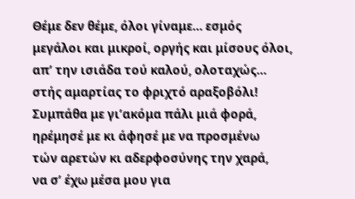Θέμε δεν θέμε, όλοι γίναμε… εσμός
μεγάλοι και μικροί, οργής και μίσους όλοι,
απ’ την ισιάδα τού καλού, ολοταχώς…
στής αμαρτίας το φριχτό αραξοβόλι!
Συμπάθα με γι’ακόμα πάλι μιά φορά,
ηρέμησέ με κι άφησέ με να προσμένω
τών αρετών κι αδερφοσύνης την χαρά,
να σ’ έχω μέσα μου για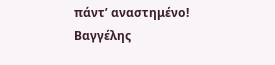πάντ’ αναστημένο!
Βαγγέλης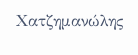Χατζημανώλης